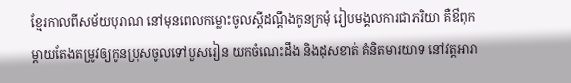ខ្មែរកាលពីសម័យបុរាណ នៅមុនពេលកម្លោះចូលស្តីដណ្តឹងកូនក្រមុំ រៀបមង្គលការជាភរិយា គឺឳពុកម្តាយតែងតម្រូវឲ្យកូនប្រុសចូលទៅបួសរៀន យកចំណេះដឹង និងដុសខាត់ គំនិតមារយាទ នៅវត្តអារា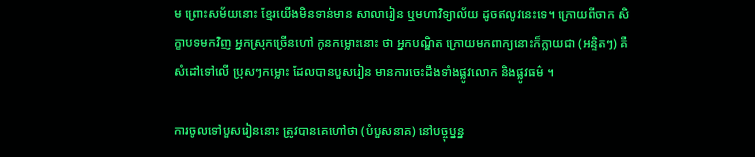ម ព្រោះសម័យនោះ ខ្មែរយើងមិនទាន់មាន សាលារៀន ឬមហាវិទ្យាល័យ ដូចឥលូវនេះទេ។ ក្រោយពីចាក សិក្ខាបទមកវិញ អ្នកស្រុកច្រើនហៅ កូនកម្លោះនោះ ថា អ្នកបណ្ឌិត ក្រោយមកពាក្យនោះក៏ក្លាយជា (អន្ទិតៗ) គឺសំដៅទៅលើ ប្រុសៗកម្លោះ ដែលបានបួសរៀន មានការចេះដឹងទាំងផ្លូវលោក និងផ្លូវធម៌ ។

ការចូលទៅបួសរៀននោះ ត្រូវបានគេហៅថា (បំបួសនាគ) នៅបច្ចុប្នន្ន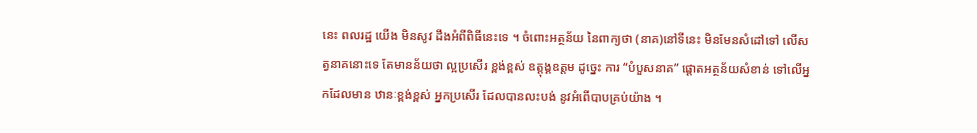នេះ ពលរដ្ឋ យើង មិនសូវ ដឹងអំពីពិធីនេះទេ ។ ចំពោះអត្ថន័យ នៃពាក្យថា (នាគ)នៅទីនេះ មិនមែនសំដៅទៅ លើសត្វនាគនោះទេ តែមានន័យថា ល្អប្រសើរ ខ្ពង់ខ្ពស់ ឧត្តុង្គឧត្តម ដូច្នេះ ការ “បំបួសនាគ” ផ្តោតអត្ថន័យសំខាន់ ទៅលើអ្នកដែលមាន ឋានៈខ្ពង់ខ្ពស់ អ្នកប្រសើរ ដែលបានលះបង់ នូវអំពើបាបគ្រប់យ៉ាង ។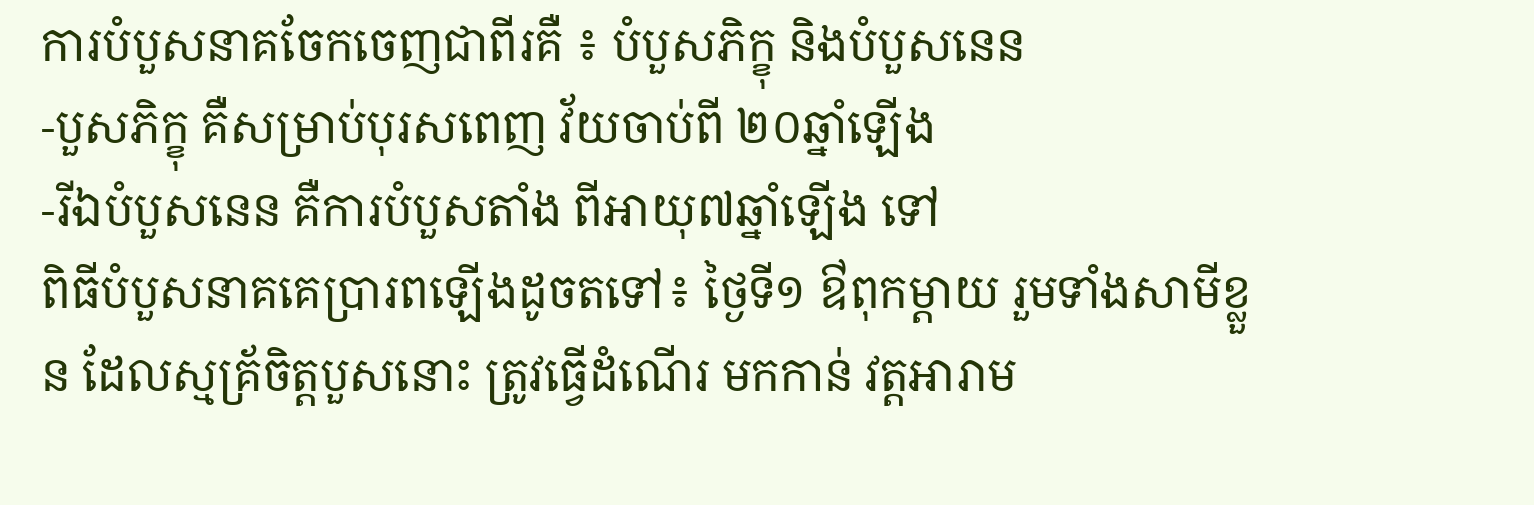ការបំបួសនាគចែកចេញជាពីរគឺ ៖ បំបួសភិក្ខុ និងបំបួសនេន
-បួសភិក្ខុ គឺសម្រាប់បុរសពេញ វ័យចាប់ពី ២០ឆ្នាំឡើង
-រីឯបំបួសនេន គឺការបំបួសតាំង ពីអាយុ៧ឆ្នាំឡើង ទៅ
ពិធីបំបួសនាគគេប្រារពឡើងដូចតទៅ៖ ថ្ងៃទី១ ឳពុកម្តាយ រួមទាំងសាមីខ្លួន ដែលស្មគ្រ័ចិត្តបួសនោះ ត្រូវធ្វើដំណើរ មកកាន់ វត្តឤរាម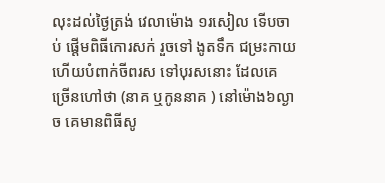លុះដល់ថ្ងៃត្រង់ វេលាម៉ោង ១រសៀល ទើបចាប់ ផ្តើមពិធីកោរសក់ រួចទៅ ងូតទឹក ជម្រះកាយ ហើយបំពាក់ចីពរស ទៅបុរសនោះ ដែលគេ ច្រើនហៅថា (នាគ ឬកូននាគ ) នៅម៉ោង៦ល្ងាច គេមានពិធីសូ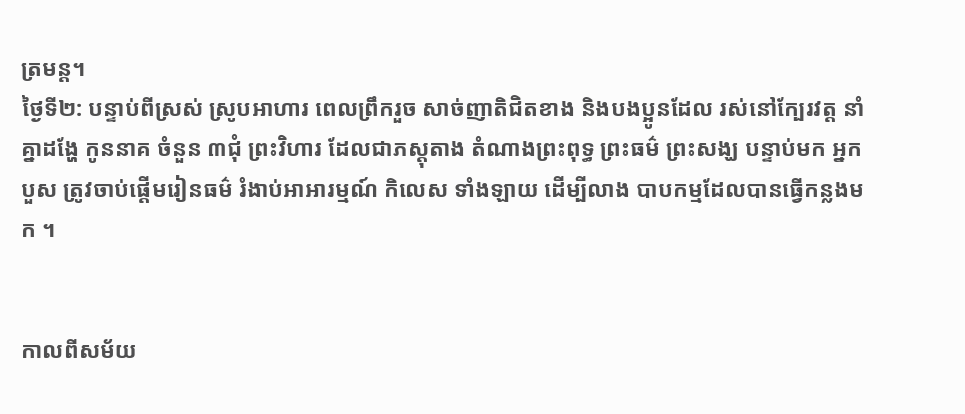ត្រមន្ត។
ថ្ងៃទី២: បន្ទាប់ពីស្រស់ ស្រូបអាហារ ពេលព្រឹករួច សាច់ញាតិជិតខាង និងបងប្អូនដែល រស់នៅក្បែរវត្ត នាំគ្នាដង្ហែ កូននាគ ចំនួន ៣ជុំ ព្រះវិហារ ដែលជាភស្តុតាង តំណាងព្រះពុទ្ធ ព្រះធម៌ ព្រះសង្ឃ បន្ទាប់មក អ្នកបួស ត្រូវចាប់ផ្តើមរៀនធម៌ រំងាប់ឤអារម្មណ៍ កិលេស ទាំងឡាយ ដើម្បីលាង បាបកម្មដែលបានធ្វើកន្លងមក ។


កាលពីសម័យ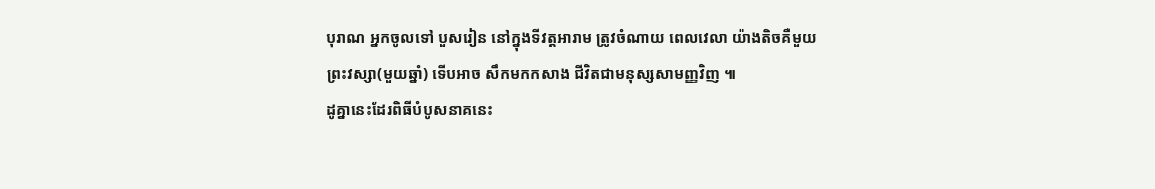បុរាណ អ្នកចូលទៅ បួសរៀន នៅក្នុងទីវត្តអារាម ត្រូវចំណាយ ពេលវេលា យ៉ាងតិចគឺមួយព្រះវស្សា(មួយឆ្នាំ) ទើបអាច សឹកមកកសាង ជីវិតជាមនុស្សសាមញ្ញវិញ ៕
ដូគ្នានេះដែរពិធីបំបូសនាគនេះ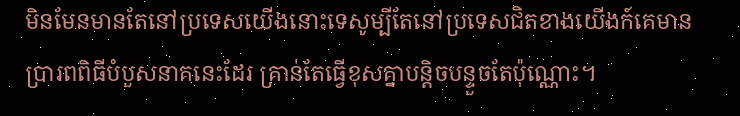មិនមែនមានតែនៅប្រទេសយើងនោះទេសូម្បីតែនៅប្រទេសជិតខាងយើងក៍គេមានប្រារពពិធីបំបួសនាគនេះដែរ គ្រាន់តែធ្វើខុសគ្នាបន្តិចបន្ទួចតែប៉ុណ្ណោះ។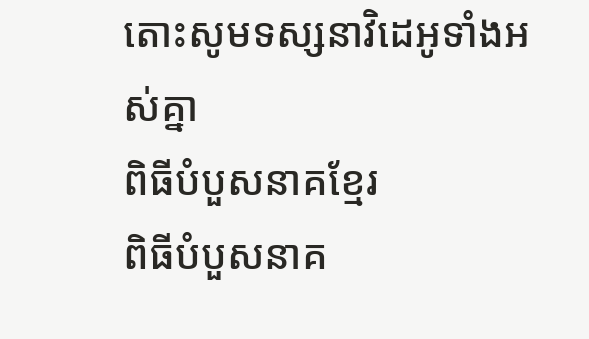តោះសូមទស្សនាវិដេអូទាំងអស់គ្នា
ពិធីបំបួសនាគខ្មែរ
ពិធីបំបួសនាគ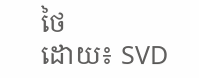ថៃ
ដោយ៖ SVD